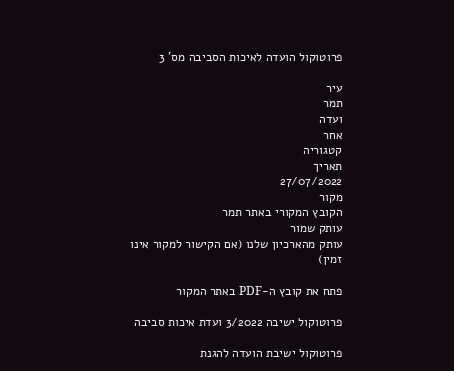פרוטוקול הועדה לאיכות הסביבה מס' 3

עיר
תמר
ועדה
אחר
קטגוריה
תאריך
27/07/2022
מקור
הקובץ המקורי באתר תמר
עותק שמור
עותק מהארכיון שלנו (אם הקישור למקור אינו זמין)

פתח את קובץ ה-PDF באתר המקור

פרוטוקול ישיבה 3/2022 ועדת איכות סביבה

פרוטוקול ישיבת הועדה להגנת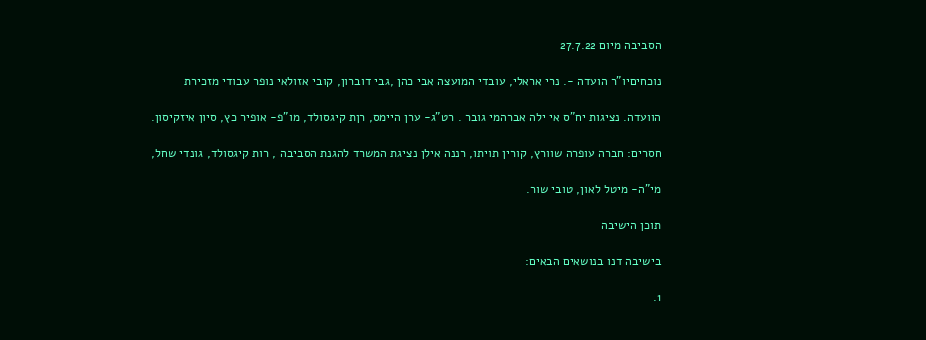הסביבה מיום 27.7.22

נוכחיםיו"ר הועדה -. נרי אראלי, עובדי המועצה אבי כהן ,גבי דוברון, קובי אזולאי נופר עבודי מזכירת

הוועדה. נציגות יח"ס אי ילה אברהמי גובר . רט"ג- ערן היימס, רןת קיגסולד, מו"פ- אופיר כץ, סיון איזקיסון.

חסרים: חברה עופרה שוורץ, קורין תויתו, רננה אילן נציגת המשרד להגנת הסביבה , רות קיגסולד, גונדי שחל,

מי"ה- מיטל לאון, טובי שור.

תוכן הישיבה

בישיבה דנו בנושאים הבאים:

1.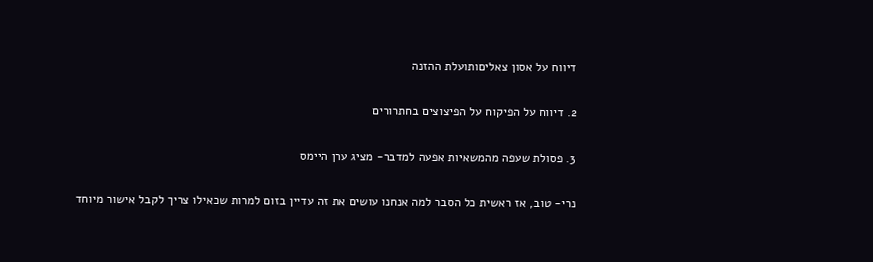דיווח על אסון צאליםותועלת ההזנה

2. דיווח על הפיקוח על הפיצוצים בחתרורים

3. פסולת שעפה מהמשאיות אפעה למדבר- מציג ערן היימס

נרי- טוב, אז ראשית כל הסבר למה אנחנו עושים את זה עדיין בזום למרות שכאילו צריך לקבל אישור מיוחד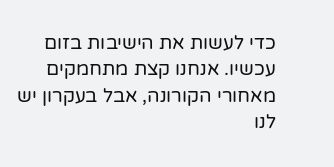כדי לעשות את הישיבות בזום עכשיו. אנחנו קצת מתחמקים מאחורי הקורונה, אבל בעקרון יש לנו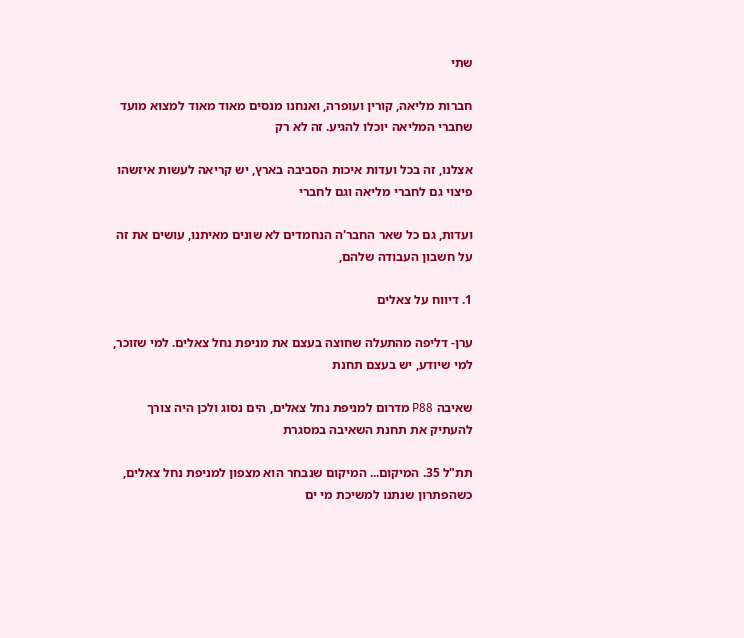שתי

חברות מליאה, קורין ועופרה, ואנחנו מנסים מאוד מאוד למצוא מועד שחברי המליאה יוכלו להגיע. זה לא רק

אצלנו, זה בכל ועדות איכות הסביבה בארץ, יש קריאה לעשות איזשהו פיצוי גם לחברי מליאה וגם לחברי

ועדות, גם כל שאר החבר'ה הנחמדים לא שונים מאיתנו, עושים את זה על חשבון העבודה שלהם,

1. דיווח על צאלים

ערן- דליפה מהתעלה שחוצה בעצם את מניפת נחל צאלים. למי שזוכר, למי שיודע, יש בעצם תחנת

שאיבה P88 מדרום למניפת נחל צאלים, הים נסוג ולכן היה צורך להעתיק את תחנת השאיבה במסגרת

תת"ל 35. המיקום... המיקום שנבחר הוא מצפון למניפת נחל צאלים, כשהפתרון שנתנו למשיכת מי ים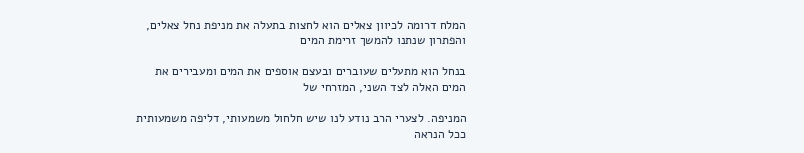המלח דרומה לכיוון צאלים הוא לחצות בתעלה את מניפת נחל צאלים, והפתרון שנתנו להמשך זרימת המים

בנחל הוא מתעלים שעוברים ובעצם אוספים את המים ומעבירים את המים האלה לצד השני, המזרחי של

המניפה. לצערי הרב נודע לנו שיש חלחול משמעותי, דליפה משמעותית ככל הנראה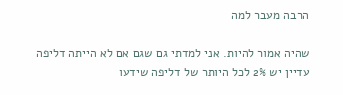הרבה מעבר למה

שהיה אמור להיות. אני למדתי גם שגם אם לא הייתה דליפה עדיין יש 2% לכל היותר של דליפה שידעו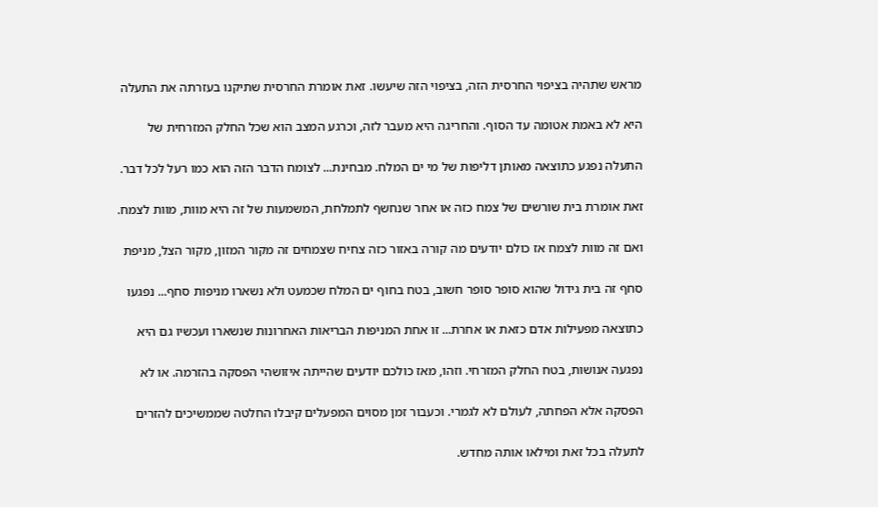מראש שתהיה בציפוי החרסית הזה, בציפוי הזה שיעשו. זאת אומרת החרסית שתיקנו בעזרתה את התעלה

היא לא באמת אטומה עד הסוף. והחריגה היא מעבר לזה, וכרגע המצב הוא שכל החלק המזרחית של

התעלה נפגע כתוצאה מאותן דליפות של מי ים המלח. מבחינת... לצומח הדבר הזה הוא כמו רעל לכל דבר.

זאת אומרת בית שורשים של צמח כזה או אחר שנחשף לתמלחת, המשמעות של זה היא מוות, מוות לצמח.

ואם זה מוות לצמח אז כולם יודעים מה קורה באזור כזה צחיח שצמחים זה מקור המזון, מקור הצל, מניפת

סחף זה בית גידול שהוא סופר סופר חשוב, בטח בחוף ים המלח שכמעט ולא נשארו מניפות סחף... נפגעו

כתוצאה מפעילות אדם כזאת או אחרת... זו אחת המניפות הבריאות האחרונות שנשארו ועכשיו גם היא

נפגעה אנושות, בטח החלק המזרחי. וזהו, מאז כולכם יודעים שהייתה איזושהי הפסקה בהזרמה. או לא

הפסקה אלא הפחתה, לעולם לא לגמרי. וכעבור זמן מסוים המפעלים קיבלו החלטה שממשיכים להזרים

לתעלה בכל זאת ומילאו אותה מחדש.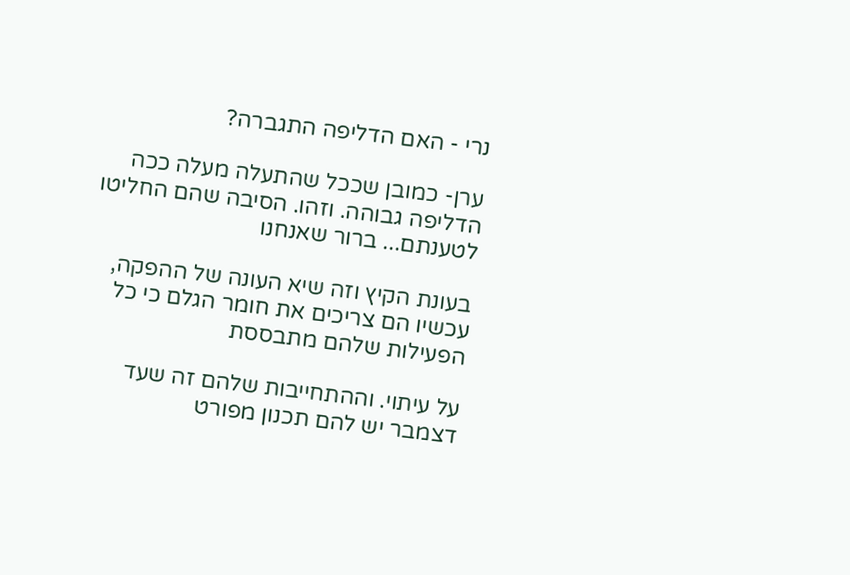נרי - האם הדליפה התגברה?

ערן- כמובן שככל שהתעלה מעלה ככה הדליפה גבוהה. וזהו. הסיבה שהם החליטו לטענתם... ברור שאנחנו

בעונת הקיץ וזה שיא העונה של ההפקה, עכשיו הם צריכים את חומר הגלם כי כל הפעילות שלהם מתבססת

על עיתוי. וההתחייבות שלהם זה שעד דצמבר יש להם תכנון מפורט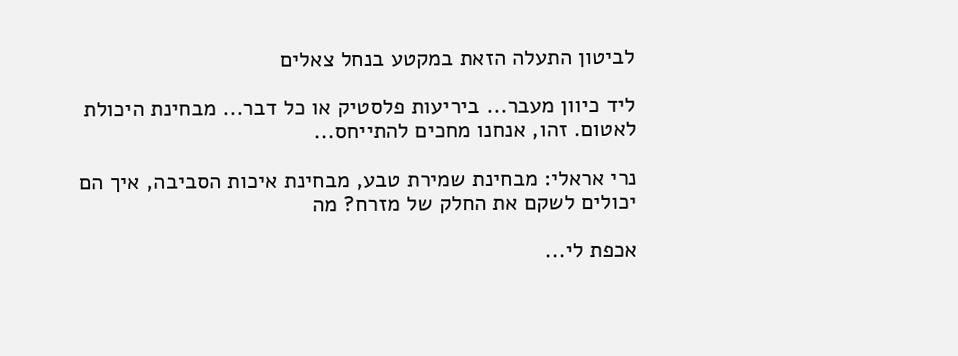לביטון התעלה הזאת במקטע בנחל צאלים

ליד כיוון מעבר... ביריעות פלסטיק או כל דבר... מבחינת היכולת לאטום. זהו, אנחנו מחכים להתייחס...

נרי אראלי: מבחינת שמירת טבע, מבחינת איכות הסביבה, איך הם יכולים לשקם את החלק של מזרח? מה

אכפת לי...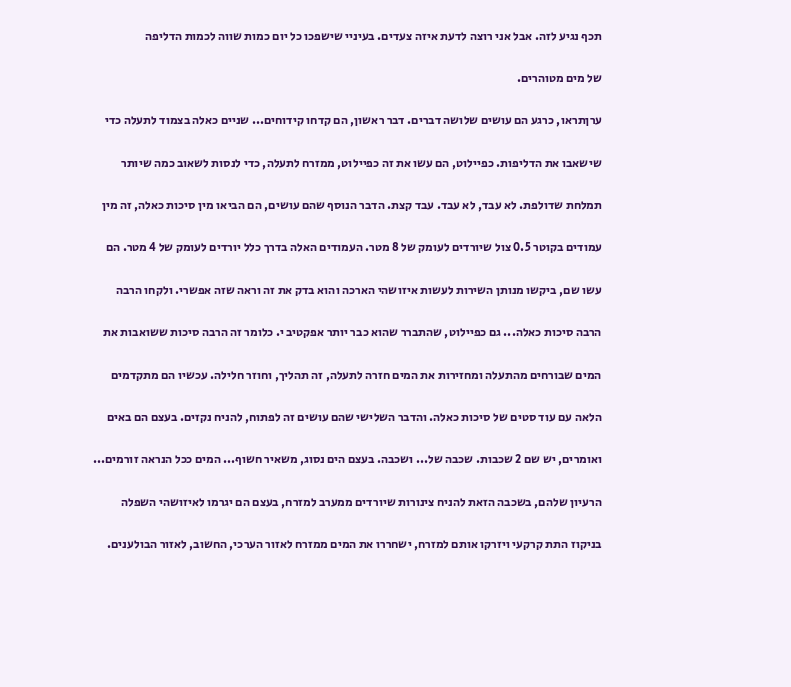תכף נגיע לזה. אבל אני רוצה לדעת איזה צעדים. בעיניי שישפכו כל יום כמות שווה לכמות הדליפה

של מים מטוהרים.

ערןתראו, כרגע הם עושים שלושה דברים. דבר ראשון, הם קדחו קידוחים... שניים כאלה בצמוד לתעלה כדי

שישאבו את הדליפות. כפיילוט, הם עשו את זה כפיילוט, ממזרח לתעלה, כדי לנסות לשאוב כמה שיותר

תמלחת שדולפת. לא עבד, לא עבד. עבד קצת. הדבר הנוסף שהם עושים, הם הביאו מין סיכות כאלה, זה מין

עמודים בקוטר 0.5 צול שיורדים לעומק של 8 מטר. העמודים האלה בדרך כלל יורדים לעומק של 4 מטר. הם

עשו שם, ביקשו מנותן השירות לעשות איזושהי הארכה והוא בדק את זה וראה שזה אפשרי. ולקחו הרבה

הרבה סיכות כאלה... גם כפיילוט, שהתברר שהוא כבר יותר אפקטיב י. כלומר זה הרבה סיכות ששואבות את

המים שבורחים מהתעלה ומחזירות את המים חזרה לתעלה, זה תהליך, וחוזר חלילה. עכשיו הם מתקדמים

הלאה עם עוד סטים של סיכות כאלה. והדבר השלישי שהם עושים זה לפתוח, להניח נקזים. בעצם הם באים

ואומרים, יש שם 2 שכבות. שכבה של... ושכבה. בעצם הים נסוג, משאיר חשוף... המים ככל הנראה זורמים...

הרעיון שלהם, בשכבה הזאת להניח צינורות שיורדים ממערב למזרח, בעצם הם יגרמו לאיזושהי השפלה

בניקוז התת קרקעי ויזרקו אותם למזרח, ישחררו את המים ממזרח לאזור הערכי, החשוב, לאזור הבולענים.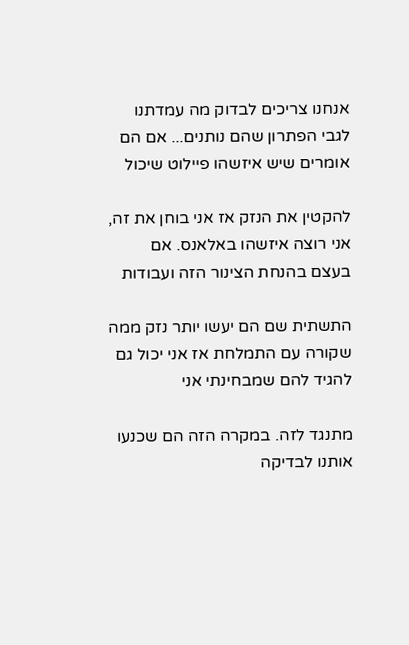אנחנו צריכים לבדוק מה עמדתנו לגבי הפתרון שהם נותנים... אם הם אומרים שיש איזשהו פיילוט שיכול

להקטין את הנזק אז אני בוחן את זה, אני רוצה איזשהו באלאנס. אם בעצם בהנחת הצינור הזה ועבודות

התשתית שם הם יעשו יותר נזק ממה שקורה עם התמלחת אז אני יכול גם להגיד להם שמבחינתי אני

מתנגד לזה. במקרה הזה הם שכנעו אותנו לבדיקה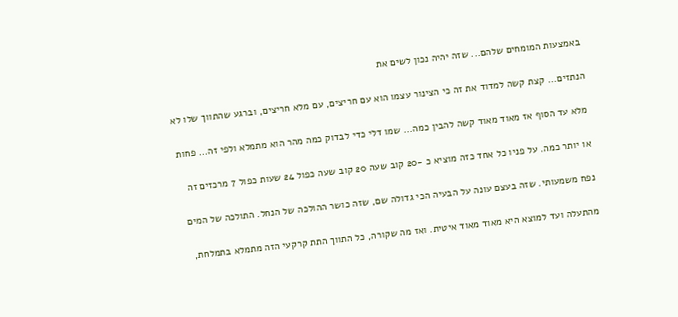באמצעות המומחים שלהם... שזה יהיה נכון לשים את

הנתזים... קצת קשה למדוד את זה כי הצינור עצמו הוא עם חריצים, עם מלא חריצים, וברגע שהתווך שלו לא

מלא עד הסוף אז מאוד מאוד קשה להבין כמה... שמו דלי כדי לבדוק כמה מהר הוא מתמלא ולפי זה... פחות

או יותר כמה. על פניו כל אחד כזה מוציא כ -20 קוב שעה 20 קוב שעה כפול 24 שעות כפול 7 מרכזים זה

נפח משמעותי. שזה בעצם עונה על הבעיה הכי גדולה שם, שזה כושר ההולכה של הנחל. התולכה של המים

מהתעלה ועד למוצא היא מאוד מאוד איטית. ואז מה שקורה, כל התווך התת קרקעי הזה מתמלא בתמלחת,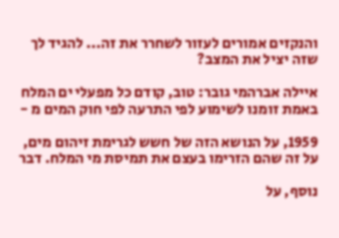והנקזים אמורים לעזור לשחרר את זה... להגיד לך שזה יציל את המצב?

איילה אברהמי גובר: טוב, קודם כל מפעלי ים המלח באמת זומנו לשימוע לפי התרעה לפי חוק המים מ -

1959, על הנושא הזה של חשש לגרימת זיהום מים, על זה שהם הזרימו בעצם את תמיסת מי המלח. דבר

נוסף, על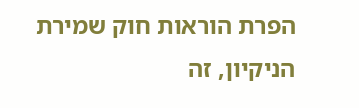הפרת הוראות חוק שמירת הניקיון, זה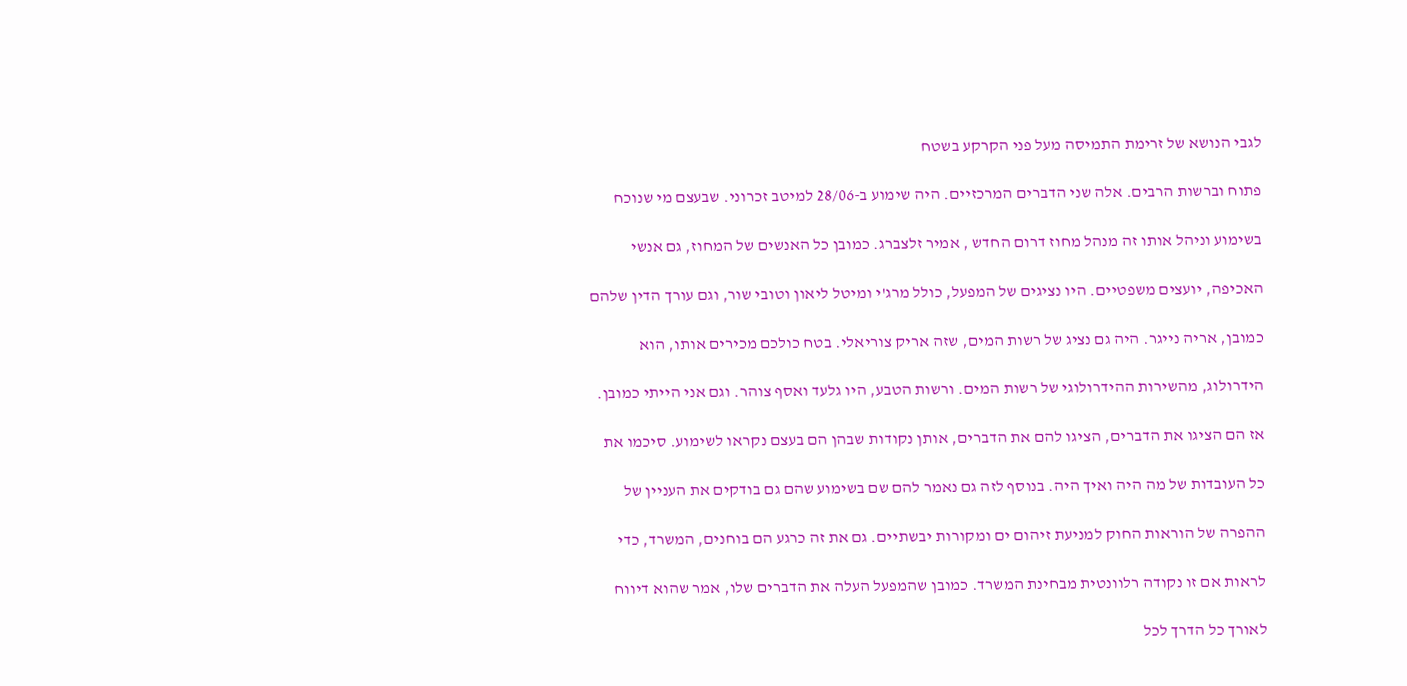לגבי הנושא של זרימת התמיסה מעל פני הקרקע בשטח

פתוח וברשות הרבים. אלה שני הדברים המרכזיים. היה שימוע ב-28/06 למיטב זכרוני. שבעצם מי שנוכח

בשימוע וניהל אותו זה מנהל מחוז דרום החדש , אמיר זלצברג. כמובן כל האנשים של המחוז, גם אנשי

האכיפה, יועצים משפטיים. היו נציגים של המפעל, כולל מרג'י ומיטל ליאון וטובי שור, וגם עורך הדין שלהם

כמובן, אריה נייגר. היה גם נציג של רשות המים, שזה אריק צוריאלי. בטח כולכם מכירים אותו, הוא

הידרולוג, מהשירות ההידרולוגי של רשות המים. ורשות הטבע, היו גלעד ואסף צוהר. וגם אני הייתי כמובן.

אז הם הציגו את הדברים, הציגו להם את הדברים, אותן נקודות שבהן הם בעצם נקראו לשימוע. סיכמו את

כל העובדות של מה היה ואיך היה. בנוסף לזה גם נאמר להם שם בשימוע שהם גם בודקים את העניין של

ההפרה של הוראות החוק למניעת זיהום ים ומקורות יבשתיים. גם את זה כרגע הם בוחנים, המשרד, כדי

לראות אם זו נקודה רלוונטית מבחינת המשרד. כמובן שהמפעל העלה את הדברים שלו, אמר שהוא דיווח

לאורך כל הדרך לכל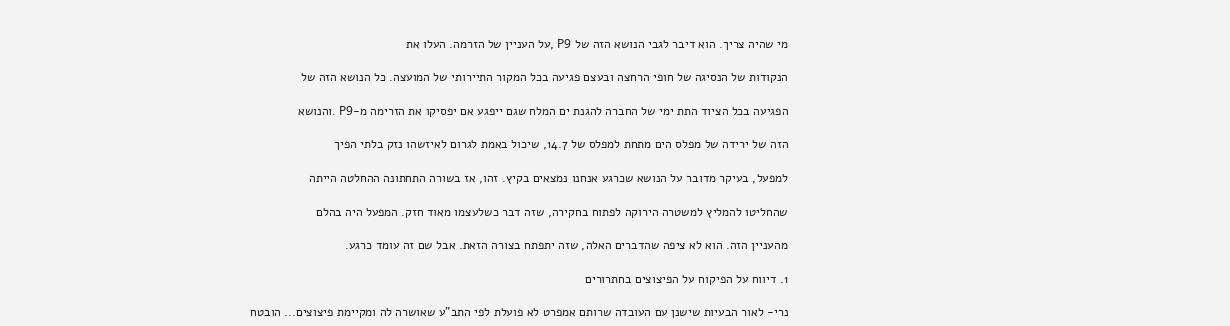מי שהיה צריך. הוא דיבר לגבי הנושא הזה של P9 ,על העניין של הזרמה. העלו את

הנקודות של הנסיגה של חופי הרחצה ובעצם פגיעה בכל המקור התיירותי של המועצה. כל הנושא הזה של

הפגיעה בכל הציוד התת ימי של החברה להגנת ים המלח שגם ייפגע אם יפסיקו את הזרימה מ-P9 .והנושא

הזה של ירידה של מפלס הים מתחת למפלס של 14.7, שיכול באמת לגרום לאיזשהו נזק בלתי הפיך

למפעל, בעיקר מדובר על הנושא שכרגע אנחנו נמצאים בקיץ. זהו, אז בשורה התחתונה ההחלטה הייתה

שהחליטו להמליץ למשטרה הירוקה לפתוח בחקירה, שזה דבר כשלעצמו מאוד חזק. המפעל היה בהלם

מהעניין הזה. הוא לא ציפה שהדברים האלה, שזה יתפתח בצורה הזאת. אבל שם זה עומד כרגע.

1. דיווח על הפיקוח על הפיצוצים בחתרורים

נרי- לאור הבעיות שישנן עם העובדה שרותם אמפרט לא פועלת לפי התב"ע שאושרה לה ומקיימת פיצוצים... הובטח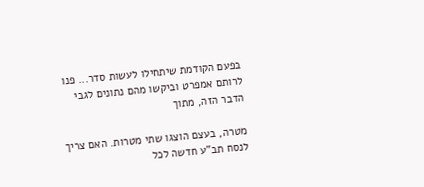בפעם הקודמת שיתחילו לעשות סדר... פנו לרותם אמפרט וביקשו מהם נתונים לגבי הדבר הזה, מתוך

מטרה, בעצם הוצגו שתי מטרות. האם צריך לנסח תב"ע חדשה לכל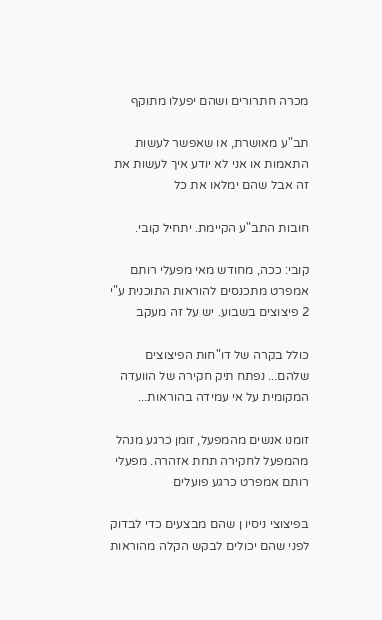מכרה חתרורים ושהם יפעלו מתוקף

תב"ע מאושרת, או שאפשר לעשות התאמות או אני לא יודע איך לעשות את זה אבל שהם ימלאו את כל

חובות התב"ע הקיימת. יתחיל קובי.

קובי: ככה, מחודש מאי מפעלי רותם אמפרט מתכנסים להוראות התוכנית ע"י 2 פיצוצים בשבוע. יש על זה מעקב

כולל בקרה של דו"חות הפיצוצים שלהם... נפתח תיק חקירה של הוועדה המקומית על אי עמידה בהוראות...

זומנו אנשים מהמפעל, זומן כרגע מנהל מהמפעל לחקירה תחת אזהרה. מפעלי רותם אמפרט כרגע פועלים

בפיצוצי ניסיו ן שהם מבצעים כדי לבדוק לפני שהם יכולים לבקש הקלה מהוראות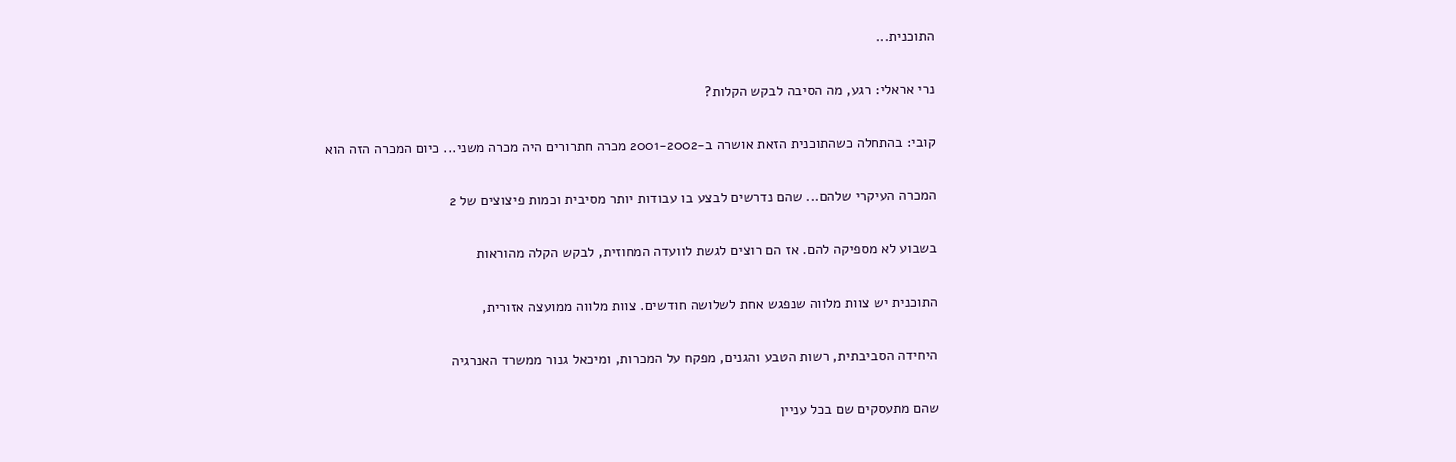התוכנית...

נרי אראלי: רגע, מה הסיבה לבקש הקלות?

קובי: בהתחלה כשהתוכנית הזאת אושרה ב-2001-2002 מכרה חתרורים היה מכרה משני... כיום המכרה הזה הוא

המכרה העיקרי שלהם... שהם נדרשים לבצע בו עבודות יותר מסיבית וכמות פיצוצים של 2

בשבוע לא מספיקה להם. אז הם רוצים לגשת לוועדה המחוזית, לבקש הקלה מהוראות

התוכנית יש צוות מלווה שנפגש אחת לשלושה חודשים. צוות מלווה ממועצה אזורית,

היחידה הסביבתית, רשות הטבע והגנים, מפקח על המכרות, ומיכאל גנור ממשרד האנרגיה

שהם מתעסקים שם בכל עניין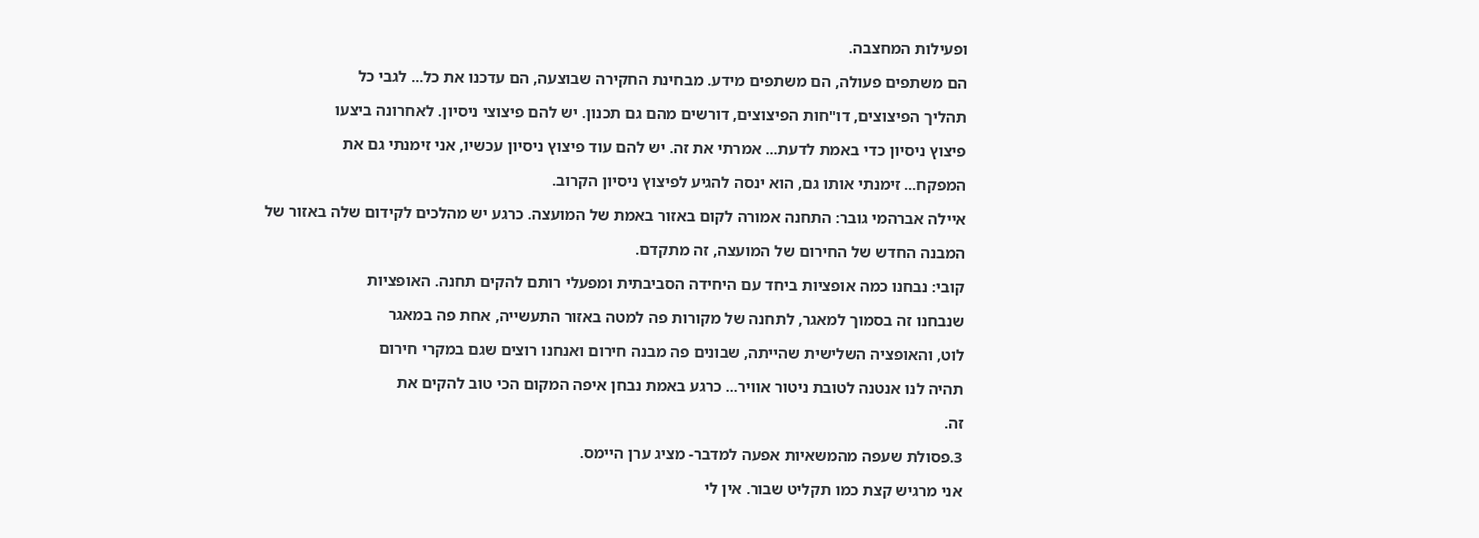ופעילות המחצבה.

הם משתפים פעולה, הם משתפים מידע. מבחינת החקירה שבוצעה, הם עדכנו את כל... לגבי כל

תהליך הפיצוצים, דו"חות הפיצוצים, דורשים מהם גם תכנון. יש להם פיצוצי ניסיון. לאחרונה ביצעו

פיצוץ ניסיון כדי באמת לדעת... אמרתי את זה. יש להם עוד פיצוץ ניסיון עכשיו, אני זימנתי גם את

המפקח... זימנתי אותו גם, הוא ינסה להגיע לפיצוץ ניסיון הקרוב.

איילה אברהמי גובר: התחנה אמורה לקום באזור באמת של המועצה. כרגע יש מהלכים לקידום שלה באזור של

המבנה החדש של החירום של המועצה, זה מתקדם.

קובי: נבחנו כמה אופציות ביחד עם היחידה הסביבתית ומפעלי רותם להקים תחנה. האופציות

שנבחנו זה בסמוך למאגר, לתחנה של מקורות פה למטה באזור התעשייה, אחת פה במאגר

לוט, והאופציה השלישית שהייתה, שבונים פה מבנה חירום ואנחנו רוצים שגם במקרי חירום

תהיה לנו אנטנה לטובת ניטור אוויר... כרגע באמת נבחן איפה המקום הכי טוב להקים את

זה.

3.פסולת שעפה מהמשאיות אפעה למדבר- מציג ערן היימס.

אני מרגיש קצת כמו תקליט שבור. אין לי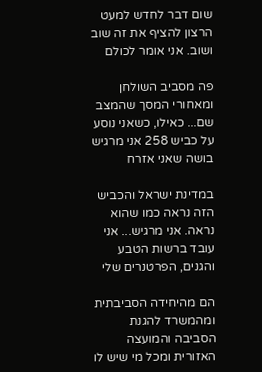שום דבר לחדש למעט הרצון להציף את זה שוב ושוב. אני אומר לכולם

פה מסביב השולחן ומאחורי המסך שהמצב שם... כאילו, כשאני נוסע על כביש 258 אני מרגיש בושה שאני אזרח

במדינת ישראל והכביש הזה נראה כמו שהוא נראה. אני מרגיש... אני עובד ברשות הטבע והגנים, הפרטנרים שלי

הם מהיחידה הסביבתית ומהמשרד להגנת הסביבה והמועצה האזורית ומכל מי שיש לו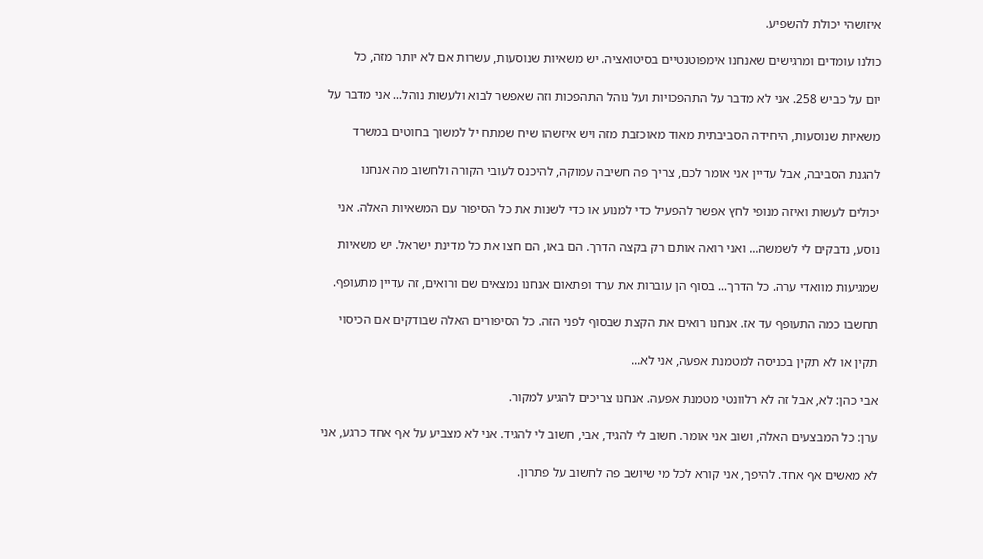איזושהי יכולת להשפיע.

כולנו עומדים ומרגישים שאנחנו אימפוטנטיים בסיטואציה. יש משאיות שנוסעות, עשרות אם לא יותר מזה, כל

יום על כביש 258. אני לא מדבר על התהפכויות ועל נוהל התהפכות וזה שאפשר לבוא ולעשות נוהל... אני מדבר על

משאיות שנוסעות, היחידה הסביבתית מאוד מאוכזבת מזה ויש איזשהו שיח שמתח יל למשוך בחוטים במשרד

להגנת הסביבה, אבל עדיין אני אומר לכם, צריך פה חשיבה עמוקה, להיכנס לעובי הקורה ולחשוב מה אנחנו

יכולים לעשות ואיזה מנופי לחץ אפשר להפעיל כדי למנוע או כדי לשנות את כל הסיפור עם המשאיות האלה. אני

נוסע, נדבקים לי לשמשה... ואני רואה אותם רק בקצה הדרך. הם באו, הם חצו את כל מדינת ישראל. יש משאיות

שמגיעות מוואדי ערה. כל הדרך... בסוף הן עוברות את ערד ופתאום אנחנו נמצאים שם ורואים, זה עדיין מתעופף.

תחשבו כמה התעופף עד אז. אנחנו רואים את הקצת שבסוף לפני הזה. כל הסיפורים האלה שבודקים אם הכיסוי

תקין או לא תקין בכניסה למטמנת אפעה, אני לא...

אבי כהן: לא, אבל זה לא רלוונטי מטמנת אפעה. אנחנו צריכים להגיע למקור.

ערן: כל המבצעים האלה, ושוב אני אומר. חשוב לי להגיד, אבי, חשוב לי להגיד. אני לא מצביע על אף אחד כרגע, אני

לא מאשים אף אחד. להיפך, אני קורא לכל מי שיושב פה לחשוב על פתרון.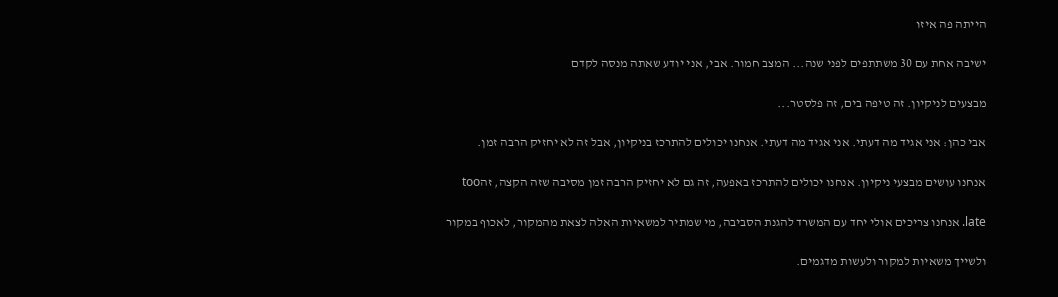הייתה פה איזו

ישיבה אחת עם 30 משתתפים לפני שנה... המצב חמור. אבי, אני יודע שאתה מנסה לקדם

מבצעים לניקיון. זה טיפה בים, זה פלסטר...

אבי כהן: אני אגיד מה דעתי. אני אגיד מה דעתי. אנחנו יכולים להתרכז בניקיון, אבל זה לא יחזיק הרבה זמן.

אנחנו עושים מבצעי ניקיון. אנחנו יכולים להתרכז באפעה, זה גם לא יחזיק הרבה זמן מסיבה שזה הקצה, זהtoo

late. אנחנו צריכים אולי יחד עם המשרד להגנת הסביבה, מי שמתיר למשאיות האלה לצאת מהמקור, לאכוף במקור

ולשייך משאיות למקור ולעשות מדגמים.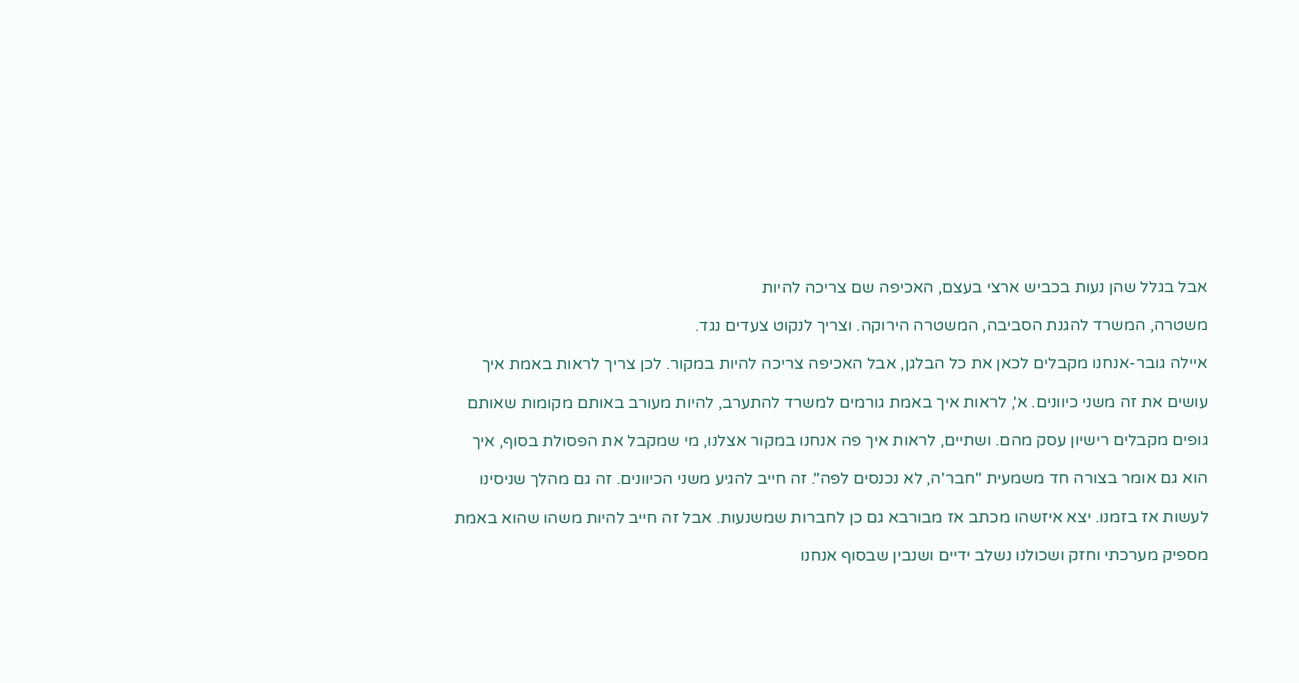אבל בגלל שהן נעות בכביש ארצי בעצם, האכיפה שם צריכה להיות

משטרה, המשרד להגנת הסביבה, המשטרה הירוקה. וצריך לנקוט צעדים נגד.

איילה גובר-אנחנו מקבלים לכאן את כל הבלגן, אבל האכיפה צריכה להיות במקור. לכן צריך לראות באמת איך

עושים את זה משני כיוונים. א', לראות איך באמת גורמים למשרד להתערב, להיות מעורב באותם מקומות שאותם

גופים מקבלים רישיון עסק מהם. ושתיים, לראות איך פה אנחנו במקור אצלנו, מי שמקבל את הפסולת בסוף, איך

הוא גם אומר בצורה חד משמעית "חבר'ה, לא נכנסים לפה". זה חייב להגיע משני הכיוונים. זה גם מהלך שניסינו

לעשות אז בזמנו. יצא איזשהו מכתב אז מבורבא גם כן לחברות שמשנעות. אבל זה חייב להיות משהו שהוא באמת

מספיק מערכתי וחזק ושכולנו נשלב ידיים ושנבין שבסוף אנחנו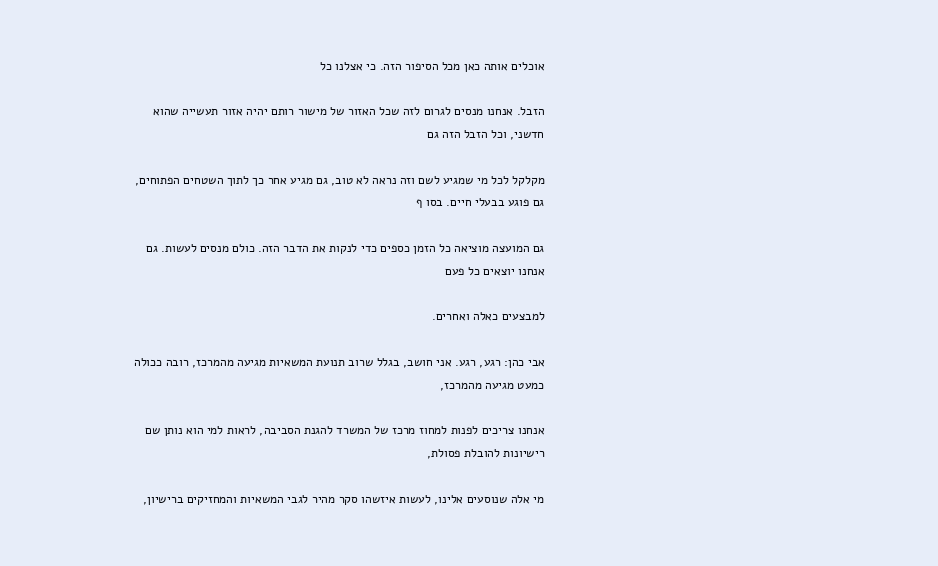אוכלים אותה כאן מכל הסיפור הזה. כי אצלנו כל

הזבל. אנחנו מנסים לגרום לזה שכל האזור של מישור רותם יהיה אזור תעשייה שהוא חדשני, וכל הזבל הזה גם

מקלקל לכל מי שמגיע לשם וזה נראה לא טוב, גם מגיע אחר כך לתוך השטחים הפתוחים, גם פוגע בבעלי חיים. בסו ף

גם המועצה מוציאה כל הזמן כספים כדי לנקות את הדבר הזה. כולם מנסים לעשות. גם אנחנו יוצאים כל פעם

למבצעים כאלה ואחרים.

אבי כהן: רגע, רגע. אני חושב, בגלל שרוב תנועת המשאיות מגיעה מהמרכז, רובה ככולה כמעט מגיעה מהמרכז,

אנחנו צריכים לפנות למחוז מרכז של המשרד להגנת הסביבה, לראות למי הוא נותן שם רישיונות להובלת פסולת,

מי אלה שנוסעים אלינו, לעשות איזשהו סקר מהיר לגבי המשאיות והמחזיקים ברישיון,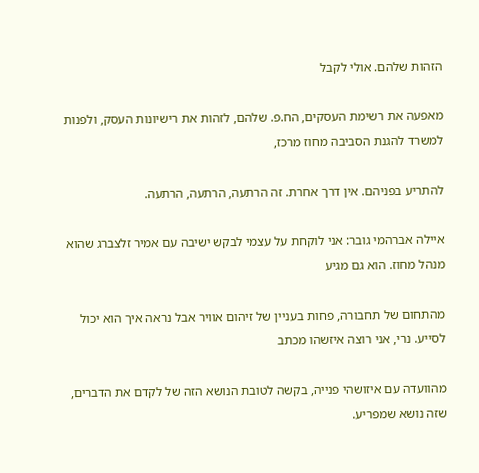הזהות שלהם. אולי לקבל

מאפעה את רשימת העסקים, הח.פ. שלהם, לזהות את רישיונות העסק, ולפנות למשרד להגנת הסביבה מחוז מרכז,

להתריע בפניהם. אין דרך אחרת. זה הרתעה, הרתעה, הרתעה.

איילה אברהמי גובר: אני לוקחת על עצמי לבקש ישיבה עם אמיר זלצברג שהוא מנהל מחוז. הוא גם מגיע

מהתחום של תחבורה, פחות בעניין של זיהום אוויר אבל נראה איך הוא יכול לסייע. נרי, אני רוצה איזשהו מכתב

מהוועדה עם איזושהי פנייה, בקשה לטובת הנושא הזה של לקדם את הדברים, שזה נושא שמפריע.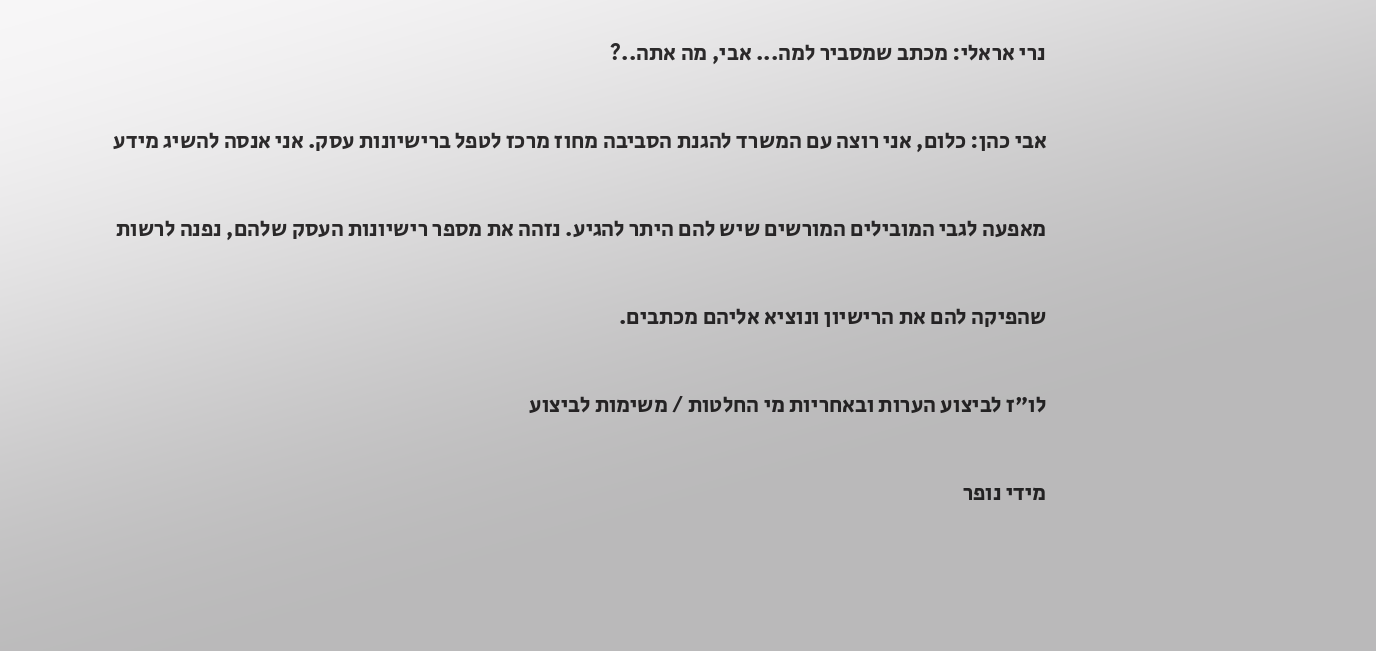נרי אראלי: מכתב שמסביר למה... אבי, מה אתה..?

אבי כהן: כלום, אני רוצה עם המשרד להגנת הסביבה מחוז מרכז לטפל ברישיונות עסק. אני אנסה להשיג מידע

מאפעה לגבי המובילים המורשים שיש להם היתר להגיע. נזהה את מספר רישיונות העסק שלהם, נפנה לרשות

שהפיקה להם את הרישיון ונוציא אליהם מכתבים.

לו"ז לביצוע הערות ובאחריות מי החלטות / משימות לביצוע

מידי נופר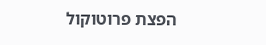הפצת פרוטוקול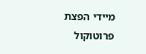מיידי הפצת פרוטוקול